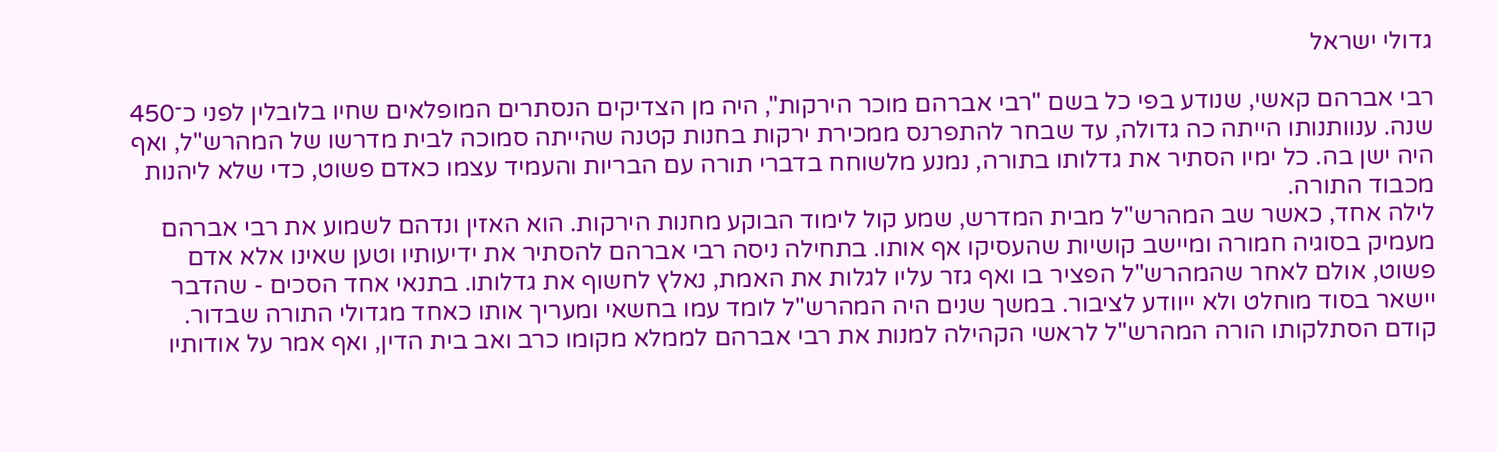גדולי ישראל

רבי אברהם קאשי, שנודע בפי כל בשם "רבי אברהם מוכר הירקות", היה מן הצדיקים הנסתרים המופלאים שחיו בלובלין לפני כ־450 שנה. ענוותנותו הייתה כה גדולה, עד שבחר להתפרנס ממכירת ירקות בחנות קטנה שהייתה סמוכה לבית מדרשו של המהרש"ל, ואף היה ישן בה. כל ימיו הסתיר את גדלותו בתורה, נמנע מלשוחח בדברי תורה עם הבריות והעמיד עצמו כאדם פשוט, כדי שלא ליהנות מכבוד התורה.
לילה אחד, כאשר שב המהרש"ל מבית המדרש, שמע קול לימוד הבוקע מחנות הירקות. הוא האזין ונדהם לשמוע את רבי אברהם מעמיק בסוגיה חמורה ומיישב קושיות שהעסיקו אף אותו. בתחילה ניסה רבי אברהם להסתיר את ידיעותיו וטען שאינו אלא אדם פשוט, אולם לאחר שהמהרש"ל הפציר בו ואף גזר עליו לגלות את האמת, נאלץ לחשוף את גדלותו. בתנאי אחד הסכים - שהדבר יישאר בסוד מוחלט ולא ייוודע לציבור. במשך שנים היה המהרש"ל לומד עמו בחשאי ומעריך אותו כאחד מגדולי התורה שבדור.
קודם הסתלקותו הורה המהרש"ל לראשי הקהילה למנות את רבי אברהם לממלא מקומו כרב ואב בית הדין, ואף אמר על אודותיו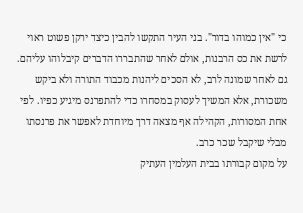כי "אין כמוהו בדור". בני העיר התקשו להבין כיצד ירקן פשוט ראוי לרשת את כס הרבנות, אולם לאחר שהתבררו הדברים קיבלוהו עליהם. גם לאחר שמונה לרב, לא הסכים ליהנות מכבוד התורה ולא ביקש משכורת, אלא המשיך לעסוק במסחרו כדי להתפרנס מיגיע כפיו. לפי אחת המסורות, הקהילה אף מצאה דרך מיוחדת לאפשר את פרנסתו מבלי שיקבל שכר כרב.
על מקום קבורתו בבית העלמין העתיק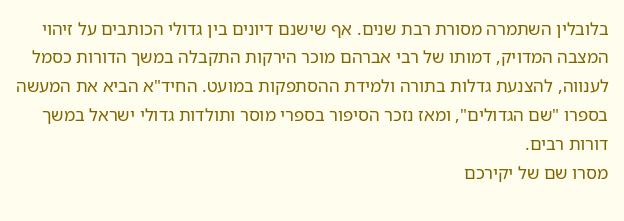בלובלין השתמרה מסורת רבת שנים. אף שישנם דיונים בין גדולי הכותבים על זיהוי המצבה המדויק, דמותו של רבי אברהם מוכר הירקות התקבלה במשך הדורות כסמל לענווה, להצנעת גדלות בתורה ולמידת ההסתפקות במועט. החיד"א הביא את המעשה בספרו "שם הגדולים", ומאז נזכר הסיפור בספרי מוסר ותולדות גדולי ישראל במשך דורות רבים.
מסרו שם של יקירכם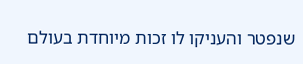שנפטר והעניקו לו זכות מיוחדת בעולם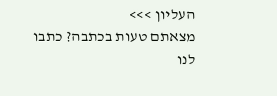העליון >>>
מצאתם טעות בכתבה? כתבו לנו